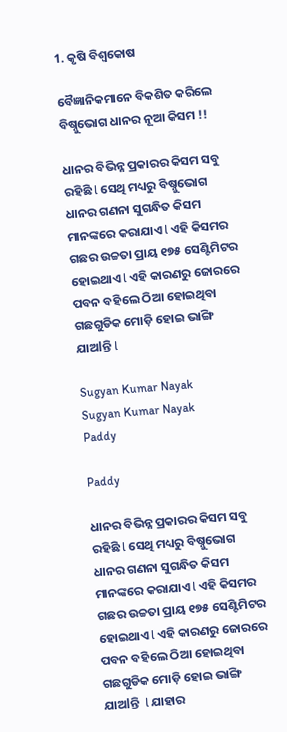1. କୃଷି ବିଶ୍ବକୋଷ

ବୈଜ୍ଞାନିକମାନେ ବିକଶିତ କରିଲେ ବିଷ୍ନୁଭୋଗ ଧାନର ନୂଆ କିସମ !!

ଧାନର ବିଭିନ୍ନ ପ୍ରକାରର କିସମ ସବୁ ରହିଛି l ସେଥି ମଧ୍ୟରୁ ବିଷ୍ନୁଭୋଗ ଧାନର ଗଣନା ସୁଗନ୍ଧିତ କିସମ ମାନଙ୍କରେ କରାଯାଏ l ଏହି କିସମର ଗଛର ଉଚ୍ଚତା ପ୍ରାୟ ୧୭୫ ସେଣ୍ଟିମିଟର ହୋଇଥାଏ l ଏହି କାରଣରୁ ଜୋରରେ ପବନ ବହିଲେ ଠିଆ ହୋଇଥିବା ଗଛଗୁଡିକ ମୋଡ଼ି ହୋଇ ଭାଙ୍ଗି ଯାଅlନ୍ତି l

Sugyan Kumar Nayak
Sugyan Kumar Nayak
Paddy

Paddy

ଧାନର ବିଭିନ୍ନ ପ୍ରକାରର କିସମ ସବୁ ରହିଛି l ସେଥି ମଧ୍ୟରୁ ବିଷ୍ନୁଭୋଗ ଧାନର ଗଣନା ସୁଗନ୍ଧିତ କିସମ ମାନଙ୍କରେ କରାଯାଏ l ଏହି କିସମର ଗଛର ଉଚ୍ଚତା ପ୍ରାୟ ୧୭୫ ସେଣ୍ଟିମିଟର ହୋଇଥାଏ l ଏହି କାରଣରୁ ଜୋରରେ  ପବନ ବହିଲେ ଠିଆ ହୋଇଥିବା ଗଛଗୁଡିକ ମୋଡ଼ି ହୋଇ ଭାଙ୍ଗି ଯାଅlନ୍ତି  l ଯାହାର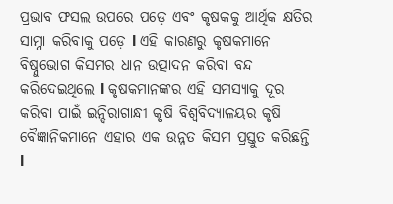ପ୍ରଭାବ ଫସଲ ଉପରେ ପଡ଼େ ଏବଂ କୃଷକକୁ ଆର୍ଥିକ କ୍ଷତିର ସାମ୍ନା କରିବାକୁ ପଡ଼େ l ଏହି କାରଣରୁ କୃଷକମାନେ ବିଷ୍ନୁଭୋଗ କିସମର ଧାନ ଉତ୍ପାଦନ କରିବା ବନ୍ଦ କରିଦେଇଥିଲେ l କୃଷକମାନଙ୍କର ଏହି ସମସ୍ୟାକୁ ଦୂର କରିବା ପାଇଁ ଇନ୍ଦିରାଗାନ୍ଧୀ କୃଷି ବିଶ୍ଵବିଦ୍ୟାଳୟର କୃଷି ବୈଜ୍ଞାନିକମାନେ ଏହାର ଏକ ଉନ୍ନତ କିସମ ପ୍ରସ୍ତୁତ କରିଛନ୍ତି l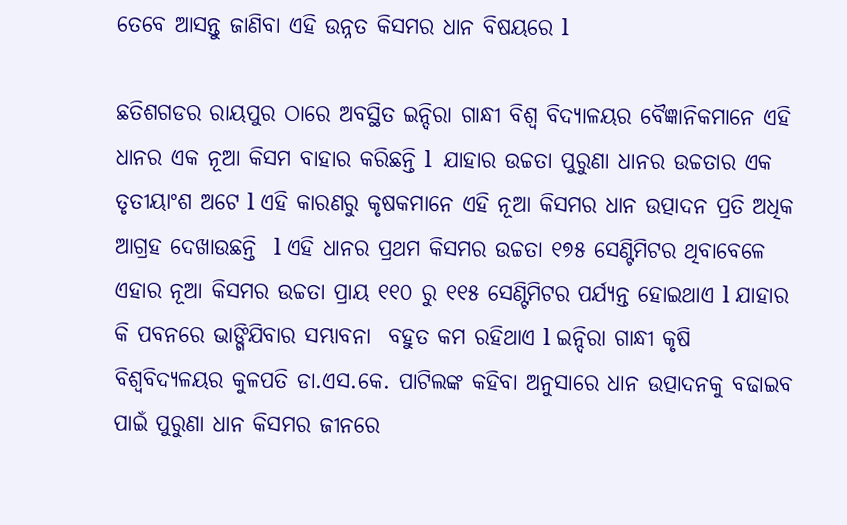ତେବେ ଆସନ୍ତୁ ଜାଣିବା ଏହି ଉନ୍ନତ କିସମର ଧାନ ବିଷୟରେ l

ଛତିଶଗଡର ରାୟପୁର ଠାରେ ଅବସ୍ଥିତ ଇନ୍ଦିରା ଗାନ୍ଧୀ ବିଶ୍ୱ ବିଦ୍ୟାଳୟର ବୈଜ୍ଞାନିକମାନେ ଏହି ଧାନର ଏକ ନୂଆ କିସମ ବାହାର କରିଛନ୍ତି l  ଯାହାର ଉଚ୍ଚତା ପୁରୁଣା ଧାନର ଉଚ୍ଚତାର ଏକ ତୃତୀୟାଂଶ ଅଟେ l ଏହି କାରଣରୁ କୃଷକମାନେ ଏହି ନୂଆ କିସମର ଧାନ ଉତ୍ପାଦନ ପ୍ରତି ଅଧିକ ଆଗ୍ରହ ଦେଖାଉଛନ୍ତି  l ଏହି ଧାନର ପ୍ରଥମ କିସମର ଉଚ୍ଚତା ୧୭୫ ସେଣ୍ଟିମିଟର ଥିବାବେଳେ ଏହାର ନୂଆ କିସମର ଉଚ୍ଚତା ପ୍ରାୟ ୧୧୦ ରୁ ୧୧୫ ସେଣ୍ଟିମିଟର ପର୍ଯ୍ୟନ୍ତ ହୋଇଥାଏ l ଯାହାର କି ପବନରେ ଭାଙ୍ଗିଯିବାର ସମ୍ଭାବନା  ବହୁତ କମ ରହିଥାଏ l ଇନ୍ଦିରା ଗାନ୍ଧୀ କୃଷି  ବିଶ୍ୱବିଦ୍ୟଳୟର କୁଳପତି ଡା.ଏସ.କେ. ପାଟିଲଙ୍କ କହିବା ଅନୁସାରେ ଧାନ ଉତ୍ପାଦନକୁ ବଢାଇବ ପାଇଁ ପୁରୁଣା ଧାନ କିସମର ଜୀନରେ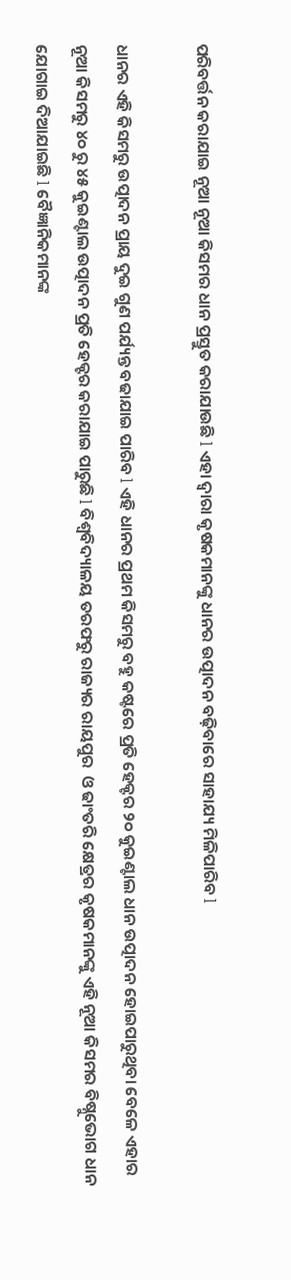ପରିବର୍ତ୍ତନ କରାଯାଇ ନୂଆ ନୂଆ କିସମର ଧାନ ପ୍ରସ୍ତୁତ କରାଯାଉଛି l ଏହା ଦ୍ୱାରା କୃଷକମାନଙ୍କୁ ଧାନର ଉତ୍ପାଦନ ବଢ଼ିବାରେ ସାହାଯ୍ୟ ମିଳିପାରିବ l

ଧାନର ଏହି କିସମରୁ ଉତ୍ପାଦନ ପ୍ରାୟ ଦୁଇ ଗୁଣ ପର୍ଯ୍ୟନ୍ତ ବଢାଯାଇ ପାରିବ l ଏହି ଧାନର ପ୍ରଥମ କିସମରୁ ବହୁ କଷ୍ଟରେ ପ୍ରତି ହେକ୍ଟର ୨୦ କୁଇଣ୍ଟାଲ ଧାନ ଉତ୍ପାଦନ ହୋଇପାରୁଥିବା ବେଳେ ଏହାର  ନୂଆ କିସମରୁ ୪୦ ରୁ ୪୫ କୁଇଣ୍ଟାଲ ଉତ୍ପାଦନ ପ୍ରତି ହେକ୍ଟର କରାଯାଇ ପାରୁଛି l ବିଶ୍ୱବିଦ୍ୟାଳୟ ତରଫରୁ ରାଜ୍ୟର ରାୟପୁର  ଓ ଢାଂତରି କ୍ଷେତ୍ରର କୃଷକମାନଙ୍କୁ ଏହି ନୂଆ କିସମର ବିଷ୍ନୁଭୋଗ ଧାନ ଯୋଗାଇ ଦିଆଯାଇଛି l ବୈଜ୍ଞାନିକମାନଙ୍କ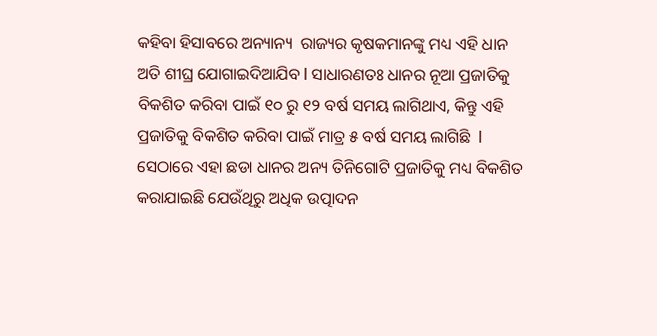କହିବା ହିସାବରେ ଅନ୍ୟାନ୍ୟ  ରାଜ୍ୟର କୃଷକମାନଙ୍କୁ ମଧ୍ୟ ଏହି ଧାନ ଅତି ଶୀଘ୍ର ଯୋଗାଇଦିଆଯିବ l ସାଧାରଣତଃ ଧାନର ନୂଆ ପ୍ରଜାତିକୁ ବିକଶିତ କରିବା ପାଇଁ ୧୦ ରୁ ୧୨ ବର୍ଷ ସମୟ ଲାଗିଥାଏ, କିନ୍ତୁ ଏହି ପ୍ରଜାତିକୁ ବିକଶିତ କରିବା ପାଇଁ ମାତ୍ର ୫ ବର୍ଷ ସମୟ ଲାଗିଛି  l ସେଠାରେ ଏହା ଛଡା ଧାନର ଅନ୍ୟ ତିନିଗୋଟି ପ୍ରଜାତିକୁ ମଧ୍ୟ ବିକଶିତ କରାଯାଇଛି ଯେଉଁଥିରୁ ଅଧିକ ଉତ୍ପାଦନ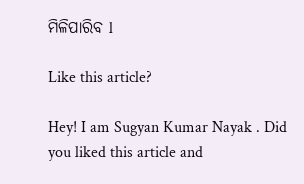ମିଳିପାରିବ l

Like this article?

Hey! I am Sugyan Kumar Nayak . Did you liked this article and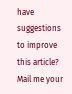have suggestions to improve this article? Mail me your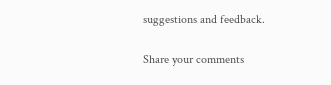suggestions and feedback.

Share your comments